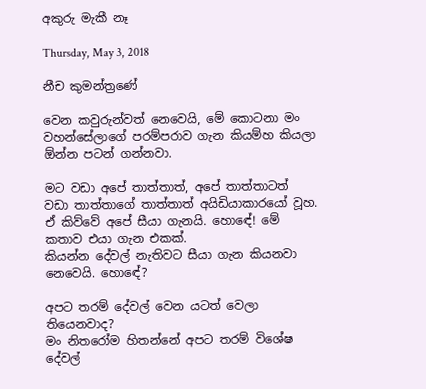අකුරු මැකී නෑ

Thursday, May 3, 2018

නීච කුමන්ත්‍රණේ

වෙන කවුරුන්වත් නෙවෙයි, මේ කොටනා මං වහන්සේලාගේ පරම්පරාව ගැන කියම්හ කියලා ඕන්න පටන් ගන්නවා.

මට වඩා අපේ තාත්තාත්, අපේ තාත්තාටත් වඩා තාත්තාගේ තාත්තාත් අයිඩියාකාරයෝ වූහ. ඒ කිව්වේ අපේ සීයා ගැනයි. හොඳේ! මේ කතාව එයා ගැන එකක්.
කියන්න දේවල් නැතිවට සීයා ගැන කියනවා නෙවෙයි. හොඳේ?

අපට තරම් දේවල් වෙන යටත් වෙලා තියෙනවාද?
මං නිතරෝම හිතන්නේ අපට තරම් විශේෂ දේවල්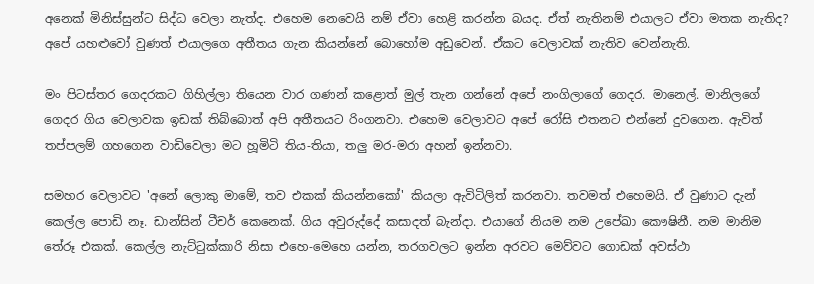අනෙක් මිනිස්සුන්ට සිද්ධ වෙලා නැත්ද. එහෙම නෙවෙයි නම් ඒවා හෙළි කරන්න බයද. ඒත් නැතිනම් එයාලට ඒවා මතක නැතිද?  අපේ යහළුවෝ වුණත් එයාලගෙ අතීතය ගැන කියන්නේ බොහෝම අඩුවෙන්. ඒකට වෙලාවක් නැතිව වෙන්නැති.

මං පිටස්තර ගෙදරකට ගිහිල්ලා තියෙන වාර ගණන් කළොත් මුල් තැන ගන්නේ අපේ නංගිලාගේ ගෙදර. මානෙල්. මානිලගේ ගෙදර ගිය වෙලාවක ඉඩක් තිබ්බොත් අපි අතීතයට රිංගනවා. එහෙම වෙලාවට අපේ රෝසි එතනට එන්නේ දුවගෙන. ඇවිත් තප්පලම් ගහගෙන වාඩිවෙලා මට හූමිටි තිය-තියා, තලු මර-මරා අහන් ඉන්නවා.

සමහර වෙලාවට 'අනේ ලොකු මාමේ, තව එකක් කියන්නකෝ' කියලා ඇවිටිලිත් කරනවා. තවමත් එහෙමයි. ඒ වුණාට දැන් කෙල්ල පොඩි නෑ. ඩාන්සින් ටීචර් කෙනෙක්. ගිය අවුරුද්දේ කසාදත් බැන්දා. එයාගේ නියම නම උපේඛා කෞෂිනී. නම මානිම තේරූ එකක්. කෙල්ල නැට්ටුක්කාරි නිසා එහෙ-මෙහෙ යන්න, තරගවලට ඉන්න අරවට මෙව්වට ගොඩක් අවස්ථා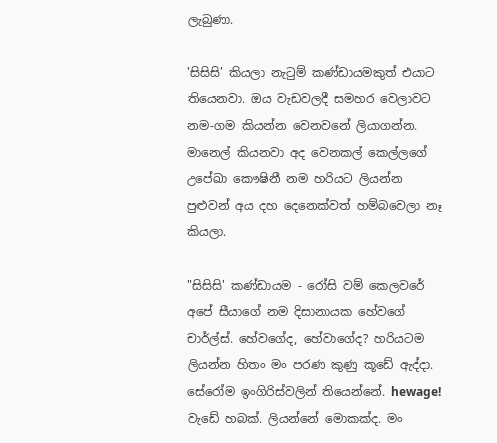ලැබුණා.

'සිසිසි' කියලා නැටුම් කණ්ඩායමකුත් එයාට තියෙනවා. ඔය වැඩවලදී සමහර වෙලාවට නම-ගම කියන්න වෙනවනේ ලියාගන්න. මානෙල් කියනවා අද වෙනකල් කෙල්ලගේ උපේඛා කෞෂිනී නම හරියට ලියන්න පුළුවන් අය දහ දෙනෙක්වත් හම්බවෙලා නෑ කියලා.

"සිසිසි' කණ්ඩායම - රෝසි වම් කෙලවරේ
අපේ සීයාගේ නම දිසානායක හේවගේ චාර්ල්ස්. හේවගේද, හේවාගේද? හරියටම ලියන්න හිතං මං පරණ කුණු කූඩේ ඇද්දා. සේරෝම ඉංගිරිස්වලින් තියෙන්නේ. hewage! වැඩේ හබක්. ලියන්නේ මොකක්ද. මං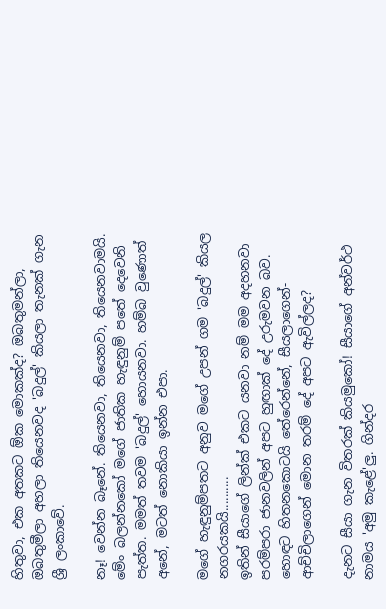හිතුවා, එක අතකට ඕක මොකක්ද? ඔබතුමන්ලා, ඔබතුමීලා අහලා තියෙනවද 'බදුල්' කියලා තැනක් ගැන ශ්‍රී ලංකාවේ.

නෑ! වෙන්න බෑනේ. තියෙනවා, තියෙනවා, තියෙනවාමයි. මේං බලන්නකෝ මගේ ජාතික හැඳුනුම් පතේ දෙවෙනි පැත්ත. මමත් තවම 'බදුල්' හොයනවා. හම්බ වුණොත් අනේ, මටත් නොකියා ඉන්න එපා.

මගේ හැඳුනුම්පතට අනුව මගේ උපන් ගම 'බදුල්' කියල නගරයකයි..........
ඉතින් සීයාගේ ලින්ක් එකට යනවා නම් මම අදහනවා පරම්පරා ජානවලින් අපට හුඟාක් දේ උරුමවන බව. හොඳට හිතනකොටයි තේරෙන්නේ, සීයලාගෙන්-ආච්චිලාගෙන් මොන තරම් දේ අපට ඇවිල්ලද?

දැනට සීයා ගැන විතරක් කියමුකෝ! සීයාගේ අන්වර්ථ නාමය 'අමු කැළේ'ලු. ගින්දර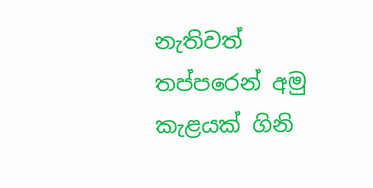නැතිවත් තප්පරෙන් අමු කැළයක් ගිනි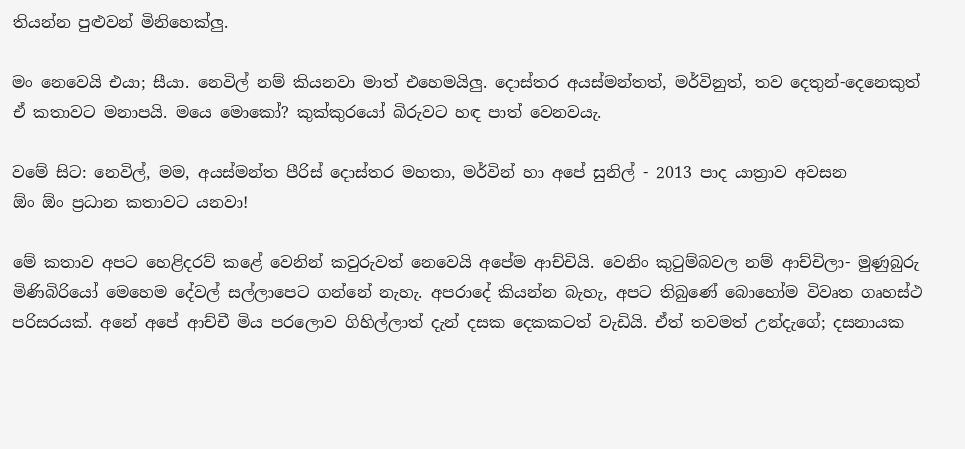තියන්න පුළුවන් මිනිහෙක්ලු.

මං නෙවෙයි එයා; සීයා. නෙවිල් නම් කියනවා මාත් එහෙමයිලු. දොස්තර අයස්මන්තත්, මර්විනුත්, තව දෙතුන්-දෙනෙකුත් ඒ කතාවට මනාපයි. මයෙ මොකෝ? කුක්කුරයෝ බිරුවට හඳ පාත් වෙනවයැ.

වමේ සිට: නෙවිල්, මම, අයස්මන්ත පීරිස් දොස්තර මහතා, මර්වින් හා අපේ සුනිල් - 2013 පාද යාත්‍රාව අවසන
ඕං ඕං ප්‍රධාන කතාවට යනවා!

මේ කතාව අපට හෙළිදරව් කළේ වෙනින් කවුරුවත් නෙවෙයි අපේම ආච්චියි. වෙනිං කුටුම්බවල නම් ආච්චිලා- මුණුබුරු මිණිබිරියෝ මෙහෙම දේවල් සල්ලාපෙට ගන්නේ නැහැ. අපරාදේ කියන්න බැහැ, අපට තිබුණේ බොහෝම විවෘත ගෘහස්ථ පරිසරයක්. අනේ අපේ ආච්චී මිය පරලොව ගිහිල්ලාත් දැන් දසක දෙකකටත් වැඩියි. ඒත් තවමත් උන්දැගේ; දසනායක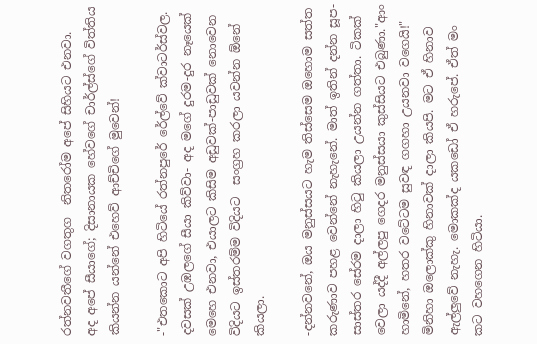රත්නවතීගේ වගතුග  නිතරෝම අපේ සිහියට එනවා.
අද අපේ සීයාගේ; දිසානායක හේවගේ චාර්ල්ස්ගේ විත්තිය කියන්න යන්නේ එහෙව් ආච්චිගේ මුවෙන්!

-"එතකොට අපි හිටියේ රත්නපුරේ රේල්වේ ක්වාටර්ස්වල. දවසක් උඹලගේ සීයා කිව්වා- අද මගේ දුරම-දුර නෑයෙක් මෙහෙ එනවා, එයාලට කිසිම අඩුවක්-පාඩුවක් නොවෙන විදියට ඉස්තරම්ම විදියට  සංග්‍රහ කරලා යවන්න ඕනේ කියලා.

-දන්නවනේ, ඔය මනුස්සයට හැම තිස්සෙම ඔහොම සත්ත කරුණාව පහළ වෙන්නේ නැහැනේ. මාත් ඉතින් දන්න සූප-සාස්තර සේරම දාලා හිටු කියලා උයන්න ගත්තා. ටිකක් වෙලා යද්දී අල්ලපු ගෙදර මනුස්සයා කුස්සියට එබුණා."ආං හාමිනේ, හතර වටේටම සුවඳ ගගහා උයනවා වගෙයි!" මිනිහා ඔලොක්කු හිනාවක් දාලා කියපි. මට ඒ හිනාව ඇල්ලුවේ නැහැ. මොකක්ද යකඩෝ ඒ හරුපේ. ඒත් මං කට වහගෙන හිටියා.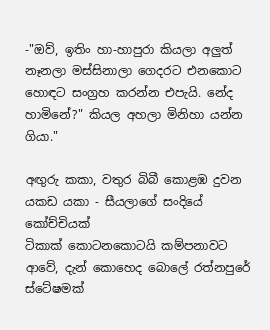-"ඔව්, ඉතිං හා-හාපුරා කියලා අලුත් නෑනලා මස්සිනාලා ගෙදරට එනකොට හොඳට සංග්‍රහ කරන්න එපැයි. නේද හාමිනේ?" කියල අහලා මිනිහා යන්න ගියා."

අඟුරු කකා, වතුර බිබී කොළඹ දුවන යකඩ යකා - සීයලාගේ සංදියේ කෝච්චියක්
ටිකාක් කොටනකොටයි කම්පනාවට ආවේ, දැන් කොහෙද බොලේ රත්නපුරේ ස්ටේෂමක්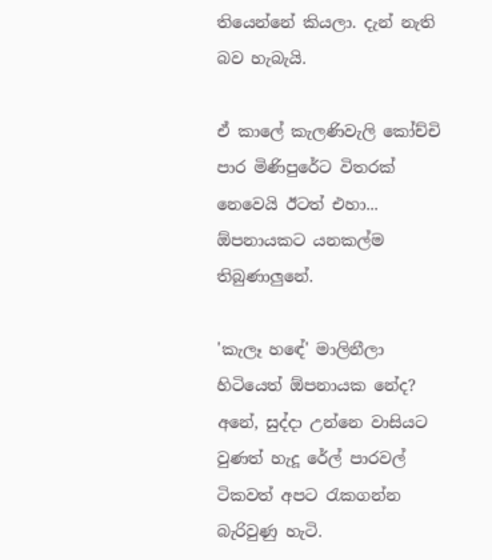තියෙන්නේ කියලා. දැන් නැති බව හැබැයි.

ඒ කාලේ කැලණිවැලි කෝච්චි පාර මිණිපුරේට විතරක් නෙවෙයි ඊටත් එහා... ඕපනායකට යනකල්ම තිබුණාලුනේ.

'කැලෑ හඳේ' මාලිනීලා හිටියෙත් ඕපනායක නේද? අනේ, සුද්දා උන්නෙ වාසියට වුණත් හැදූ රේල් පාරවල් ටිකවත් අපට රැකගන්න බැරිවුණු හැටි.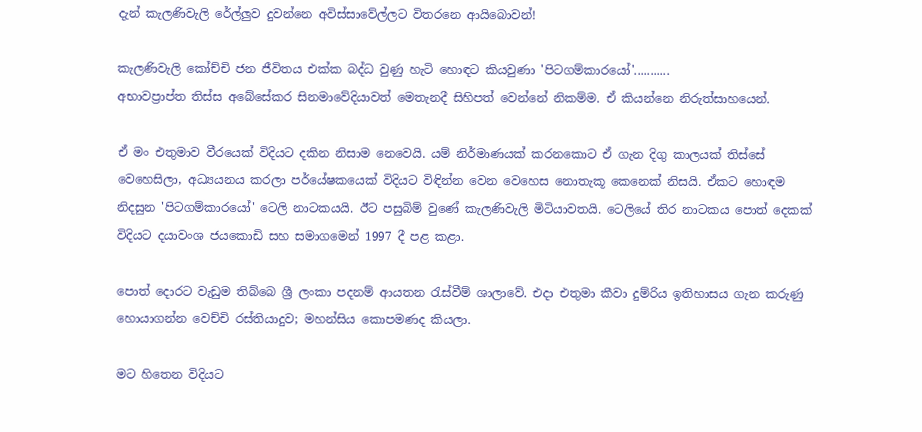දැන් කැලණිවැලි රේල්ලුව දුවන්නෙ අවිස්සාවේල්ලට විතරනෙ ආයිබොවන්!

කැලණිවැලි කෝච්චි ජන ජීවිතය එක්ක බද්ධ වුණු හැටි හොඳට කියවුණා 'පිටගම්කාරයෝ'...........
අභාවප්‍රාප්ත තිස්ස අබේසේකර සිනමාවේදියාවත් මෙතැනදී සිහිපත් වෙන්නේ නිකම්ම. ඒ කියන්නෙ නිරුත්සාහයෙන්.

ඒ මං එතුමාව වීරයෙක් විදියට දකින නිසාම නෙවෙයි. යම් නිර්මාණයක් කරනකොට ඒ ගැන දිගු කාලයක් තිස්සේ වෙහෙසිලා, අධ්‍යයනය කරලා පර්යේෂකයෙක් විදියට විඳින්න වෙන වෙහෙස නොතැකූ කෙනෙක් නිසයි. ඒකට හොඳම නිදසුන 'පිටගම්කාරයෝ' ටෙලි නාටකයයි. ඊට පසුබිම් වුණේ කැලණිවැලි මිටියාවතයි. ටෙලියේ තිර නාටකය පොත් දෙකක් විදියට දයාවංශ ජයකොඩි සහ සමාගමෙන් 1997 දී පළ කළා.

පොත් දොරට වැඩුම තිබ්බෙ ශ්‍රී ලංකා පදනම් ආයතන රැස්වීම් ශාලාවේ. එදා එතුමා කීවා දුම්රිය ඉතිහාසය ගැන කරුණු හොයාගන්න වෙච්චි රස්තියාදුව; මහන්සිය කොපමණද කියලා.

මට හිතෙන විදියට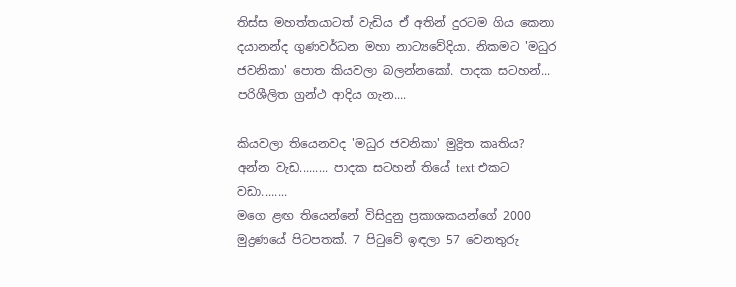තිස්ස මහත්තයාටත් වැඩිය ඒ අතින් දුරටම ගිය කෙනා දයානන්ද ගුණවර්ධන මහා නාට්‍යවේදියා. නිකමට 'මධුර ජවනිකා' පොත කියවලා බලන්නකෝ. පාදක සටහන්... පරිශීලිත ග්‍රන්ථ ආදිය ගැන....

කියවලා තියෙනවද 'මධුර ජවනිකා' මුද්‍රිත කෘතිය? අන්න වැඩ......... පාදක සටහන් තියේ text එකට වඩා........
මගෙ ළඟ තියෙන්නේ විසිදුනු ප්‍රකාශකයන්ගේ 2000 මුද්‍රණයේ පිටපතක්. 7 පිටුවේ ඉඳලා 57 වෙනතුරු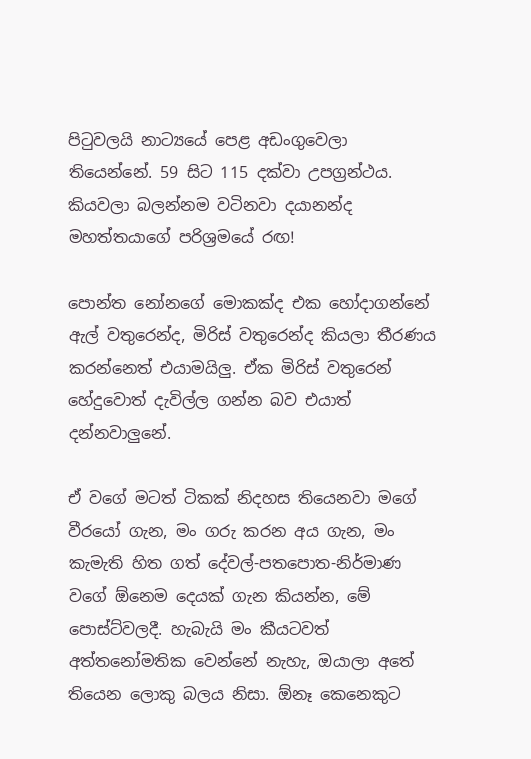පිටුවලයි නාට්‍යයේ පෙළ අඩංගුවෙලා තියෙන්නේ. 59 සිට 115 දක්වා උපග්‍රන්ථය. කියවලා බලන්නම වටිනවා දයානන්ද මහත්තයාගේ පරිශ්‍රමයේ රඟ!

පොන්ත නෝනගේ මොකක්ද එක හෝදාගන්නේ ඇල් වතුරෙන්ද, මිරිස් වතුරෙන්ද කියලා තීරණය කරන්නෙත් එයාමයිලු. ඒක මිරිස් වතුරෙන් හේදුවොත් දැවිල්ල ගන්න බව එයාත් දන්නවාලුනේ.

ඒ වගේ මටත් ටිකක් නිදහස තියෙනවා මගේ වීරයෝ ගැන, මං ගරු කරන අය ගැන, මං කැමැති හිත ගත් දේවල්-පතපොත-නිර්මාණ වගේ ඕනෙම දෙයක් ගැන කියන්න, මේ පොස්ට්වලදී. හැබැයි මං කීයටවත් අත්තනෝමතික වෙන්නේ නැහැ, ඔයාලා අතේ තියෙන ලොකු බලය නිසා. ඕනෑ කෙනෙකුට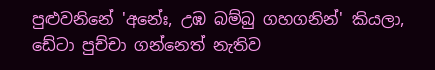පුළුවනිනේ 'අනේඃ, උඹ බම්බු ගහගනින්' කියලා, ඩේටා පුච්චා ගන්නෙත් නැතිව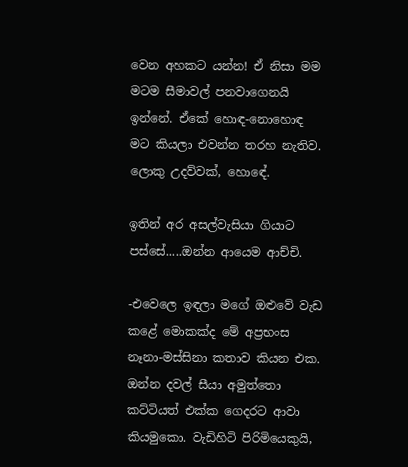වෙන අහකට යන්න! ඒ නිසා මම මටම සීමාවල් පනවාගෙනයි ඉන්නේ. ඒකේ හොඳ-නොහොඳ මට කියලා එවන්න තරහ නැතිව. ලොකු උදව්වක්, හොඳේ.

ඉතින් අර අසල්වැසියා ගියාට පස්සේ.....ඔන්න ආයෙම ආච්චි.

-එවෙලෙ ඉඳලා මගේ ඔළුවේ වැඩ කළේ මොකක්ද මේ අප්‍රභංස නෑනා-මස්සිනා කතාව කියන එක. ඔන්න දවල් සීයා අමුත්තො කට්ටියත් එක්ක ගෙදරට ආවා කියමුකො. වැඩිහිටි පිරිමියෙකුයි,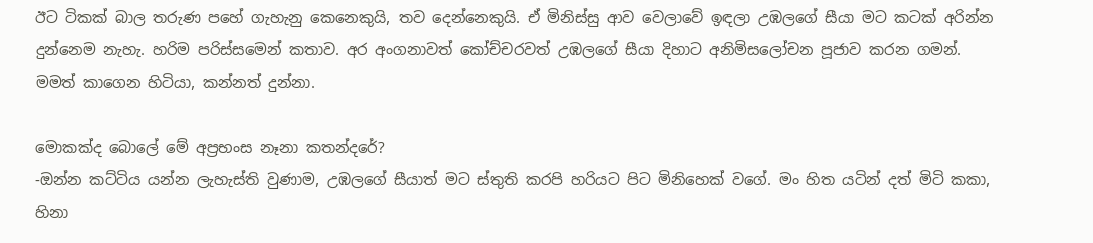ඊට ටිකක් බාල තරුණ පහේ ගැහැනු කෙනෙකුයි, තව දෙන්නෙකුයි. ඒ මිනිස්සු ආව වෙලාවේ ඉඳලා උඹලගේ සීයා මට කටක් අරින්න දුන්නෙම නැහැ. හරිම පරිස්සමෙන් කතාව. අර අංගනාවත් කෝච්චරවත් උඹලගේ සීයා දිහාට අනිමිසලෝචන පූජාව කරන ගමන්. මමත් කාගෙන හිටියා, කන්නත් දුන්නා.

මොකක්ද බොලේ මේ අප්‍රභංස නෑනා කතන්දරේ?
-ඔන්න කට්ටිය යන්න ලැහැස්ති වුණාම, උඹලගේ සීයාත් මට ස්තුති කරපි හරියට පිට මිනිහෙක් වගේ. මං හිත යටින් දත් මිටි කකා, හිනා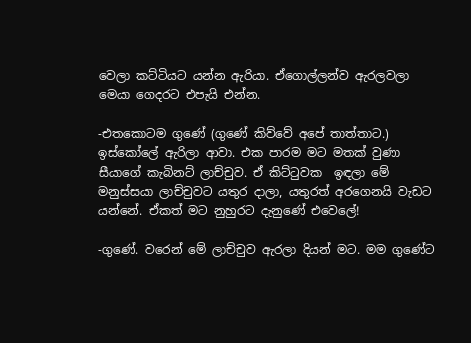වෙලා කට්ටියට යන්න ඇරියා. ඒගොල්ලන්ව ඇරලවලා මෙයා ගෙදරට එපැයි එන්න.

-එතකොටම ගුණේ (ගුණේ කිව්වේ අපේ තාත්තාට.) ඉස්කෝලේ ඇරිලා ආවා. එක පාරම මට මතක් වුණා සීයාගේ කැබිනට් ලාච්චුව. ඒ කිට්ටුවක  ඉඳලා මේ මනුස්සයා ලාච්චුවට යතුර දාලා, යතුරත් අරගෙනයි වැඩට යන්නේ. ඒකත් මට නුහුරට දැනුණේ එවෙලේ!

-ගුණේ. වරෙන් මේ ලාච්චුව ඇරලා දියන් මට. මම ගුණේට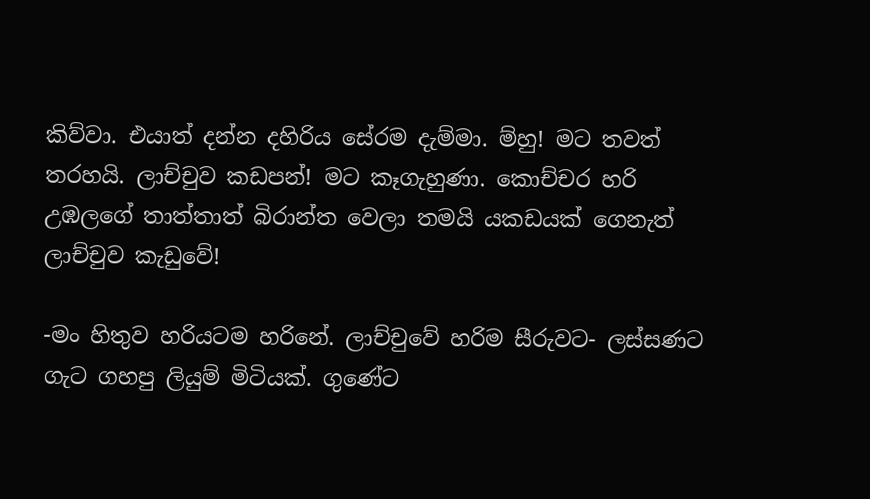කිව්වා. එයාත් දන්න දහිරිය සේරම දැම්මා. ම්හු! මට තවත් තරහයි. ලාච්චුව කඩපන්! මට කෑගැහුණා. කොච්චර හරි උඹලගේ තාත්තාත් බිරාන්ත වෙලා තමයි යකඩයක් ගෙනැත් ලාච්චුව කැඩුවේ!

-මං හිතුව හරියටම හරිනේ. ලාච්චුවේ හරිම සීරුවට- ලස්සණට ගැට ගහපු ලියුම් මිටියක්. ගුණේට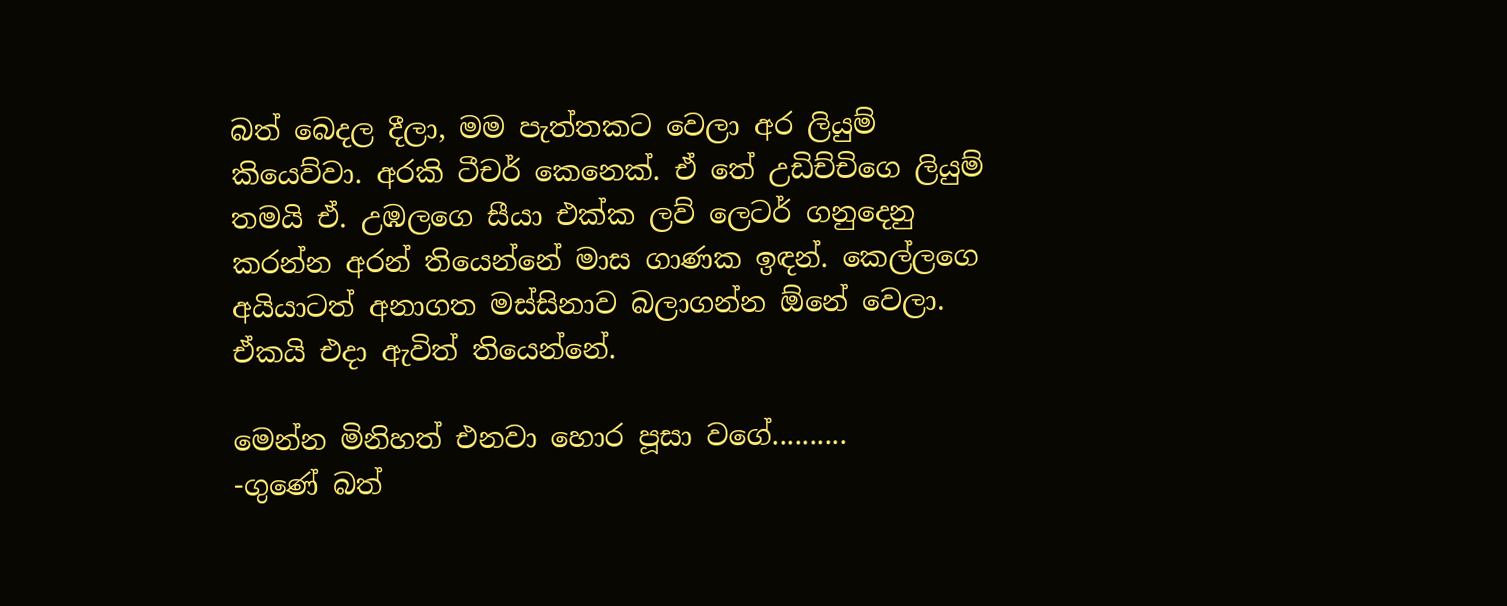බත් බෙදල දීලා, මම පැත්තකට වෙලා අර ලියුම් කියෙව්වා. අරකි ටීචර් කෙනෙක්. ඒ තේ උඩිච්චිගෙ ලියුම් තමයි ඒ. උඹලගෙ සීයා එක්ක ලව් ලෙටර් ගනුදෙනු කරන්න අරන් තියෙන්නේ මාස ගාණක ඉඳන්. කෙල්ලගෙ අයියාටත් අනාගත මස්සිනාව බලාගන්න ඕනේ වෙලා. ඒකයි එදා ඇවිත් තියෙන්නේ.

මෙන්න මිනිහත් එනවා හොර පූසා වගේ..........
-ගුණේ බත්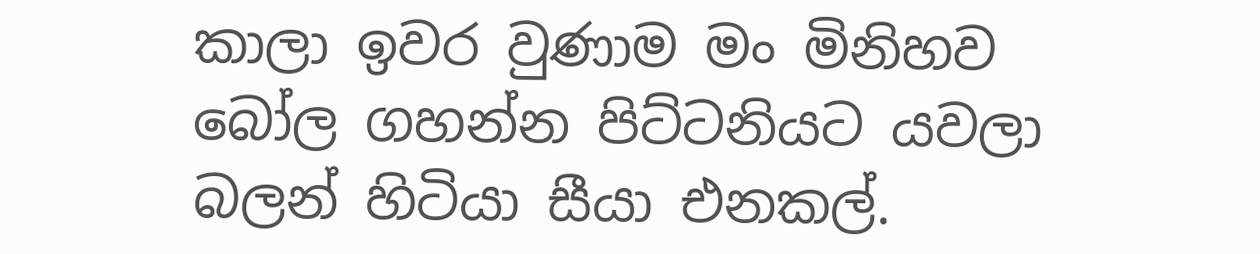කාලා ඉවර වුණාම මං මිනිහව බෝල ගහන්න පිට්ටනියට යවලා බලන් හිටියා සීයා එනකල්.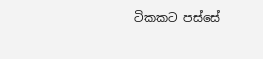ටිකකට පස්සේ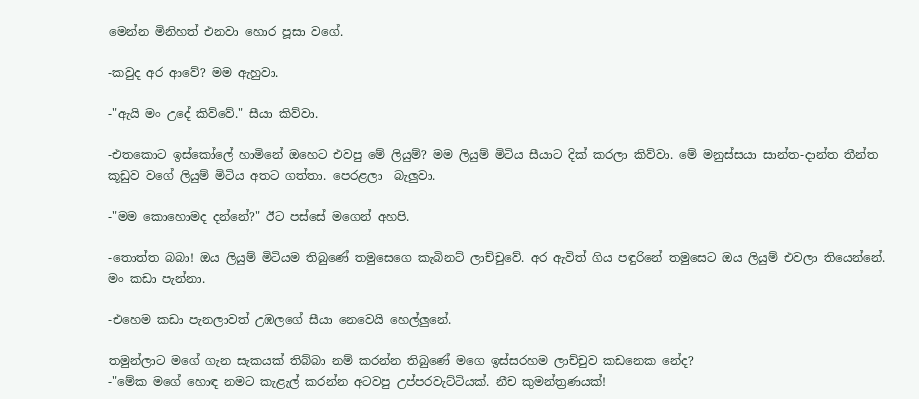මෙන්න මිනිහත් එනවා හොර පූසා වගේ.

-කවුද අර ආවේ? මම ඇහුවා.

-"ඇයි මං උදේ කිව්වේ." සීයා කිව්වා.

-එතකොට ඉස්කෝලේ හාමිනේ ඔහෙට එවපු මේ ලියුම්? මම ලියුම් මිටිය සීයාට දික් කරලා කිව්වා. මේ මනුස්සයා සාන්ත-දාන්ත තීන්ත කූඩුව වගේ ලියුම් මිටිය අතට ගත්තා. පෙරළලා  බැලුවා.

-"මම කොහොමද දන්නේ?" ඊට පස්සේ මගෙන් අහපි.

-තොත්ත බබා! ඔය ලියුම් මිටියම තිබුණේ තමුසෙගෙ කැබිනට් ලාච්චුවේ. අර ඇවිත් ගිය පඳුරිනේ තමුසෙට ඔය ලියුම් එවලා තියෙන්නේ. මං කඩා පැන්නා.

-එහෙම කඩා පැනලාවත් උඹලගේ සීයා නෙවෙයි හෙල්ලුනේ.

තමුන්ලාට මගේ ගැන සැකයක් තිබ්බා නම් කරන්න තිබුණේ මගෙ ඉස්සරහම ලාච්චුව කඩනෙක නේද?
-"මේක මගේ හොඳ නමට කැළැල් කරන්න අටවපු උප්පරවැට්ටියක්. නීච කුමන්ත්‍රණයක්!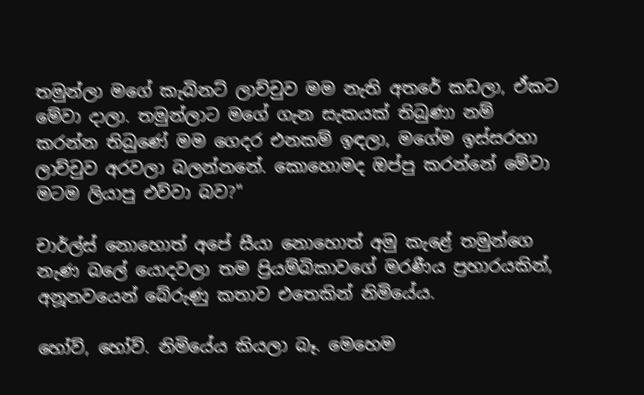තමුන්ලා මගේ කැබිනට් ලාච්චුව මම නැති අතරේ කඩලා, ඒකට මේවා දාලා. තමුන්ලාට මගේ ගැන සැකයක් තිබුණා නම් කරන්න තිබුණේ මම ගෙදර එනකම් ඉඳලා, මගේම ඉස්සරහා ලාච්චුව අරවලා බලන්නනේ. කොහොමද ඔප්පු කරන්නේ මේවා මටම ලියාපු එව්වා බව?"

චාර්ල්ස් නොහොත් අපේ සීයා නොහොත් අමු කැළේ තමුන්ගෙ නැණ බලේ යොදවලා තම ප්‍රියම්බිකාවගේ මරණීය ප්‍රහාරයකින්, අනූනවයෙන් බේරුණු කතාව එතෙකින් නිමියේය.

හෝව්, හෝව්. නිමියේය කියලා බෑ. මෙහෙම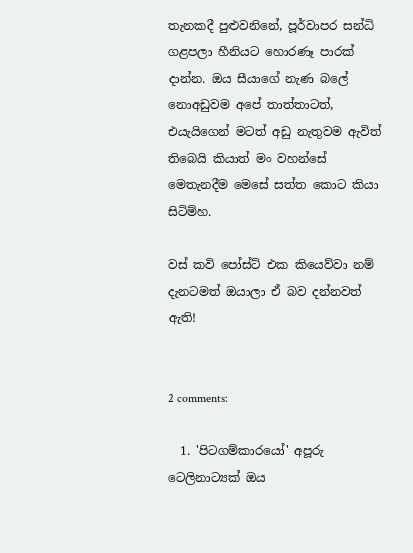තැනකදී පුළුවනිනේ, පූර්වාපර සන්ධි ගළපලා හීනියට හොරණෑ පාරක් දාන්න. ඔය සීයාගේ නැණ බලේ නොඅඩුවම අපේ තාත්තාටත්, එයැයිගෙන් මටත් අඩු නැතුවම ඇවිත් තිබෙයි කියාත් මං වහන්සේ මෙතැනදීම මෙසේ සත්ත කොට කියා සිටිම්හ.

වස් කවි පෝස්ට් එක කියෙව්වා නම් දැනටමත් ඔයාලා ඒ බව දන්නවත් ඇති!


2 comments:

  1. 'පිටගම්කාරයෝ' අපූරු ටෙලිනාට්‍යක් ඔය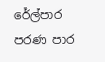රේල්පාර පරණ පාර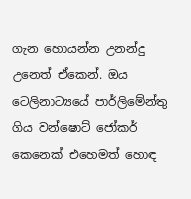ගැන හොයන්න උනන්දු උනෙත් ඒකෙන්. ඔය ටෙලිනාට්‍යයේ පාර්ලිමේන්තු ගිය වන්ෂොට් ජෝකර් කෙනෙක් එහෙමත් හොඳ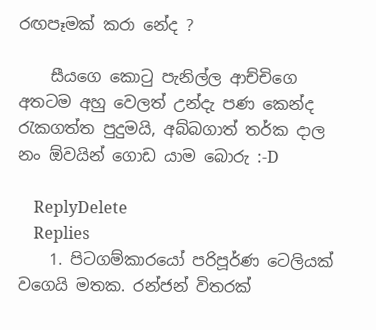රඟපෑමක් කරා නේද ?

    සීයගෙ කොටු පැනිල්ල ආච්චිගෙ අතටම අහු වෙලත් උන්දැ පණ කෙන්ද රැකගත්ත පුදුමයි, අබ්බගාත් තර්ක දාල නං ඕවයින් ගොඩ යාම බොරු :-D

    ReplyDelete
    Replies
    1. පිටගම්කාරයෝ පරිපූර්ණ ටෙලියක් වගෙයි මතක. රන්ජන් විතරක්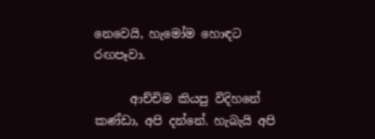නෙවෙයි, හැමෝම හොඳට රඟපෑවා.

      ආච්චිම කියපු විදිහනේ කණ්ඩා, අපි දන්නේ. හැබැයි අපි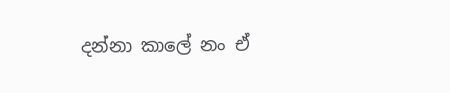දන්නා කාලේ නං ඒ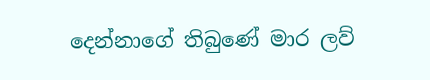දෙන්නාගේ තිබුණේ මාර ලව්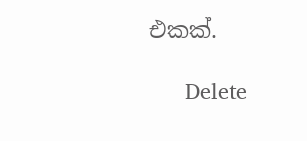එකක්.

      Delete